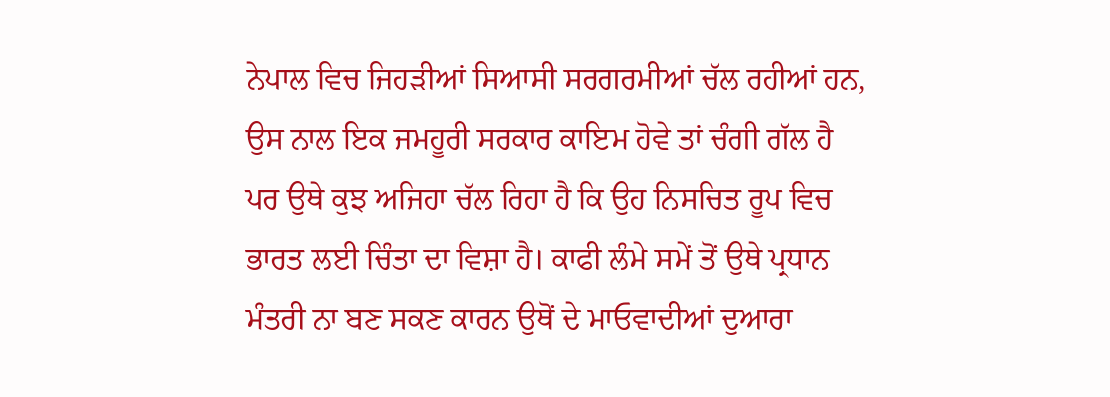ਨੇਪਾਲ ਵਿਚ ਜਿਹੜੀਆਂ ਸਿਆਸੀ ਸਰਗਰਮੀਆਂ ਚੱਲ ਰਹੀਆਂ ਹਨ, ਉਸ ਨਾਲ ਇਕ ਜਮਹੂਰੀ ਸਰਕਾਰ ਕਾਇਮ ਹੋਵੇ ਤਾਂ ਚੰਗੀ ਗੱਲ ਹੈ ਪਰ ਉਥੇ ਕੁਝ ਅਜਿਹਾ ਚੱਲ ਰਿਹਾ ਹੈ ਕਿ ਉਹ ਨਿਸਚਿਤ ਰੂਪ ਵਿਚ ਭਾਰਤ ਲਈ ਚਿੰਤਾ ਦਾ ਵਿਸ਼ਾ ਹੈ। ਕਾਫੀ ਲੰਮੇ ਸਮੇਂ ਤੋਂ ਉਥੇ ਪ੍ਰਧਾਨ ਮੰਤਰੀ ਨਾ ਬਣ ਸਕਣ ਕਾਰਨ ਉਥੋਂ ਦੇ ਮਾਓਵਾਦੀਆਂ ਦੁਆਰਾ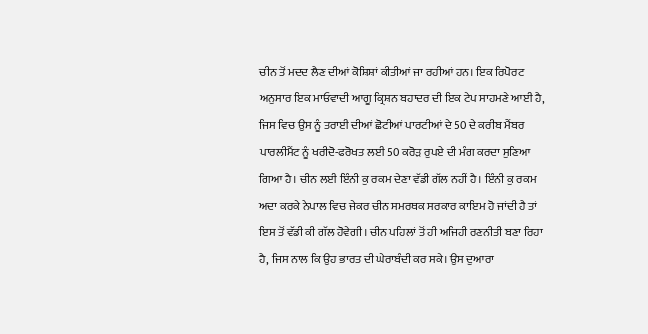ਚੀਨ ਤੋਂ ਮਦਦ ਲੈਣ ਦੀਆਂ ਕੋਸ਼ਿਸ਼ਾਂ ਕੀਤੀਆਂ ਜਾ ਰਹੀਆਂ ਹਨ। ਇਕ ਰਿਪੋਰਟ ਅਨੁਸਾਰ ਇਕ ਮਾਓਵਾਦੀ ਆਗੂ ਕ੍ਰਿਸ਼ਨ ਬਹਾਦਰ ਦੀ ਇਕ ਟੇਪ ਸਾਹਮਣੇ ਆਈ ਹੈ, ਜਿਸ ਵਿਚ ਉਸ ਨੂੰ ਤਰਾਈ ਦੀਆਂ ਛੋਟੀਆਂ ਪਾਰਟੀਆਂ ਦੇ 50 ਦੇ ਕਰੀਬ ਮੈਂਬਰ ਪਾਰਲੀਮੈਂਟ ਨੂੰ ਖਰੀਦੋ-ਫਰੋਖਤ ਲਈ 50 ਕਰੋੜ ਰੁਪਏ ਦੀ ਮੰਗ ਕਰਦਾ ਸੁਣਿਆ ਗਿਆ ਹੈ। ਚੀਨ ਲਈ ਇੰਨੀ ਕੁ ਰਕਮ ਦੇਣਾ ਵੱਡੀ ਗੱਲ ਨਹੀਂ ਹੈ। ਇੰਨੀ ਕੁ ਰਕਮ ਅਦਾ ਕਰਕੇ ਨੇਪਾਲ ਵਿਚ ਜੇਕਰ ਚੀਨ ਸਮਰਥਕ ਸਰਕਾਰ ਕਾਇਮ ਹੋ ਜਾਂਦੀ ਹੈ ਤਾਂ ਇਸ ਤੋਂ ਵੱਡੀ ਕੀ ਗੱਲ ਹੋਵੇਗੀ। ਚੀਨ ਪਹਿਲਾਂ ਤੋਂ ਹੀ ਅਜਿਹੀ ਰਣਨੀਤੀ ਬਣਾ ਰਿਹਾ ਹੈ, ਜਿਸ ਨਾਲ ਕਿ ਉਹ ਭਾਰਤ ਦੀ ਘੇਰਾਬੰਦੀ ਕਰ ਸਕੇ। ਉਸ ਦੁਆਰਾ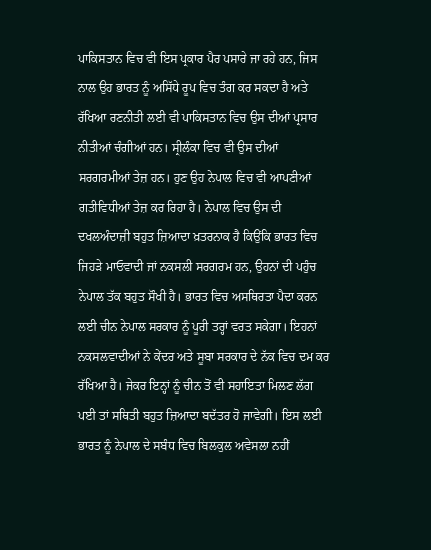ਪਾਕਿਸਤਾਨ ਵਿਚ ਵੀ ਇਸ ਪ੍ਰਕਾਰ ਪੈਰ ਪਸਾਰੇ ਜਾ ਰਹੇ ਹਨ, ਜਿਸ ਨਾਲ ਉਹ ਭਾਰਤ ਨੂੰ ਅਸਿੱਧੇ ਰੂਪ ਵਿਚ ਤੰਗ ਕਰ ਸਕਦਾ ਹੈ ਅਤੇ ਰੱਖਿਆ ਰਣਨੀਤੀ ਲਈ ਵੀ ਪਾਕਿਸਤਾਨ ਵਿਚ ਉਸ ਦੀਆਂ ਪ੍ਰਸਾਰ ਨੀਤੀਆਂ ਚੰਗੀਆਂ ਹਨ। ਸ੍ਰੀਲੰਕਾ ਵਿਚ ਵੀ ਉਸ ਦੀਆਂ ਸਰਗਰਮੀਆਂ ਤੇਜ਼ ਹਨ। ਹੁਣ ਉਹ ਨੇਪਾਲ ਵਿਚ ਵੀ ਆਪਣੀਆਂ ਗਤੀਵਿਧੀਆਂ ਤੇਜ਼ ਕਰ ਰਿਹਾ ਹੈ। ਨੇਪਾਲ ਵਿਚ ਉਸ ਦੀ ਦਖਲਅੰਦਾਜ਼ੀ ਬਹੁਤ ਜ਼ਿਆਦਾ ਖ਼ਤਰਨਾਕ ਹੈ ਕਿਉਂਕਿ ਭਾਰਤ ਵਿਚ ਜਿਹੜੇ ਮਾਓਵਾਦੀ ਜਾਂ ਨਕਸਲੀ ਸਰਗਰਮ ਹਨ, ਉਹਨਾਂ ਦੀ ਪਹੁੰਚ ਨੇਪਾਲ ਤੱਕ ਬਹੁਤ ਸੌਖੀ ਹੈ। ਭਾਰਤ ਵਿਚ ਅਸਥਿਰਤਾ ਪੈਦਾ ਕਰਨ ਲਈ ਚੀਨ ਨੇਪਾਲ ਸਰਕਾਰ ਨੂੰ ਪੂਰੀ ਤਰ੍ਹਾਂ ਵਰਤ ਸਕੇਗਾ। ਇਹਨਾਂ ਨਕਸਲਵਾਦੀਆਂ ਨੇ ਕੇਂਦਰ ਅਤੇ ਸੂਬਾ ਸਰਕਾਰ ਦੇ ਨੱਕ ਵਿਚ ਦਮ ਕਰ ਰੱਖਿਆ ਹੈ। ਜੇਕਰ ਇਨ੍ਹਾਂ ਨੂੰ ਚੀਨ ਤੋਂ ਵੀ ਸਹਾਇਤਾ ਮਿਲਣ ਲੱਗ ਪਈ ਤਾਂ ਸਥਿਤੀ ਬਹੁਤ ਜ਼ਿਆਦਾ ਬਦੱਤਰ ਹੋ ਜਾਵੇਗੀ। ਇਸ ਲਈ ਭਾਰਤ ਨੂੰ ਨੇਪਾਲ ਦੇ ਸਬੰਧ ਵਿਚ ਬਿਲਕੁਲ ਅਵੇਸਲਾ ਨਹੀਂ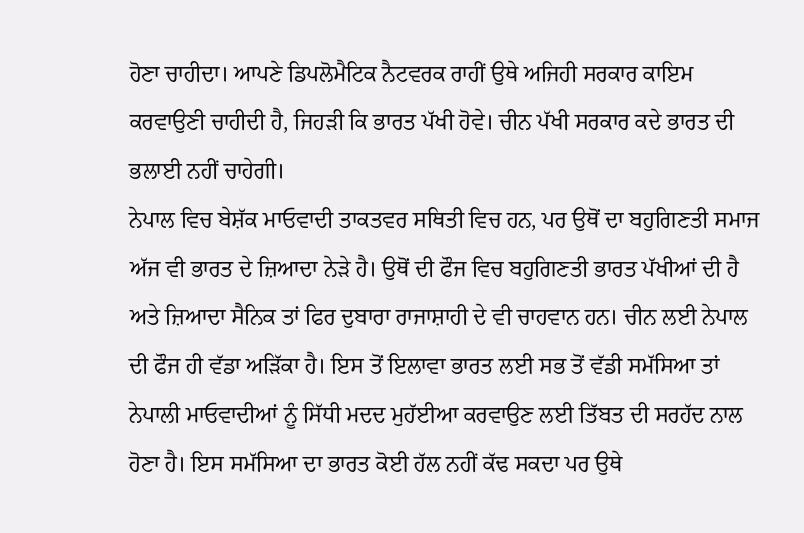ਹੋਣਾ ਚਾਹੀਦਾ। ਆਪਣੇ ਡਿਪਲੋਮੈਟਿਕ ਨੈਟਵਰਕ ਰਾਹੀਂ ਉਥੇ ਅਜਿਹੀ ਸਰਕਾਰ ਕਾਇਮ ਕਰਵਾਉਣੀ ਚਾਹੀਦੀ ਹੈ, ਜਿਹੜੀ ਕਿ ਭਾਰਤ ਪੱਖੀ ਹੋਵੇ। ਚੀਨ ਪੱਖੀ ਸਰਕਾਰ ਕਦੇ ਭਾਰਤ ਦੀ ਭਲਾਈ ਨਹੀਂ ਚਾਹੇਗੀ।
ਨੇਪਾਲ ਵਿਚ ਬੇਸ਼ੱਕ ਮਾਓਵਾਦੀ ਤਾਕਤਵਰ ਸਥਿਤੀ ਵਿਚ ਹਨ, ਪਰ ਉਥੋਂ ਦਾ ਬਹੁਗਿਣਤੀ ਸਮਾਜ ਅੱਜ ਵੀ ਭਾਰਤ ਦੇ ਜ਼ਿਆਦਾ ਨੇੜੇ ਹੈ। ਉਥੋਂ ਦੀ ਫੌਜ ਵਿਚ ਬਹੁਗਿਣਤੀ ਭਾਰਤ ਪੱਖੀਆਂ ਦੀ ਹੈ ਅਤੇ ਜ਼ਿਆਦਾ ਸੈਨਿਕ ਤਾਂ ਫਿਰ ਦੁਬਾਰਾ ਰਾਜਾਸ਼ਾਹੀ ਦੇ ਵੀ ਚਾਹਵਾਨ ਹਨ। ਚੀਨ ਲਈ ਨੇਪਾਲ ਦੀ ਫੌਜ ਹੀ ਵੱਡਾ ਅੜਿੱਕਾ ਹੈ। ਇਸ ਤੋਂ ਇਲਾਵਾ ਭਾਰਤ ਲਈ ਸਭ ਤੋਂ ਵੱਡੀ ਸਮੱਸਿਆ ਤਾਂ ਨੇਪਾਲੀ ਮਾਓਵਾਦੀਆਂ ਨੂੰ ਸਿੱਧੀ ਮਦਦ ਮੁਹੱਈਆ ਕਰਵਾਉਣ ਲਈ ਤਿੱਬਤ ਦੀ ਸਰਹੱਦ ਨਾਲ ਹੋਣਾ ਹੈ। ਇਸ ਸਮੱਸਿਆ ਦਾ ਭਾਰਤ ਕੋਈ ਹੱਲ ਨਹੀਂ ਕੱਢ ਸਕਦਾ ਪਰ ਉਥੇ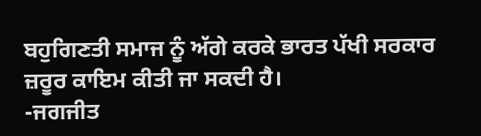ਬਹੁਗਿਣਤੀ ਸਮਾਜ ਨੂੰ ਅੱਗੇ ਕਰਕੇ ਭਾਰਤ ਪੱਖੀ ਸਰਕਾਰ ਜ਼ਰੂਰ ਕਾਇਮ ਕੀਤੀ ਜਾ ਸਕਦੀ ਹੈ।
-ਜਗਜੀਤ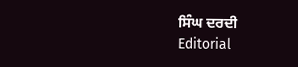ਸਿੰਘ ਦਰਦੀ
Editorial